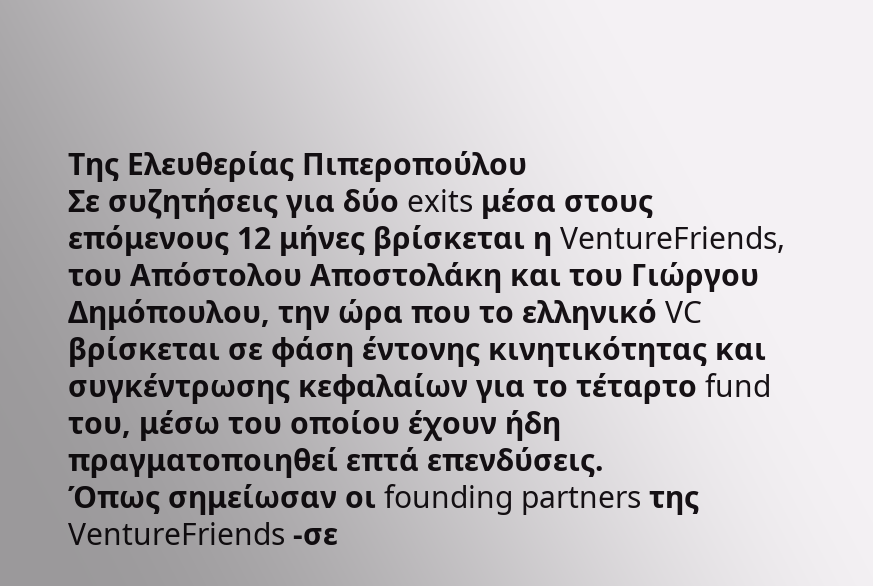Της Ελευθερίας Πιπεροπούλου
Σε συζητήσεις για δύο exits μέσα στους επόμενους 12 μήνες βρίσκεται η VentureFriends, του Απόστολου Αποστολάκη και του Γιώργου Δημόπουλου, την ώρα που το ελληνικό VC βρίσκεται σε φάση έντονης κινητικότητας και συγκέντρωσης κεφαλαίων για το τέταρτο fund του, μέσω του οποίου έχουν ήδη πραγματοποιηθεί επτά επενδύσεις.
Όπως σημείωσαν οι founding partners της VentureFriends -σε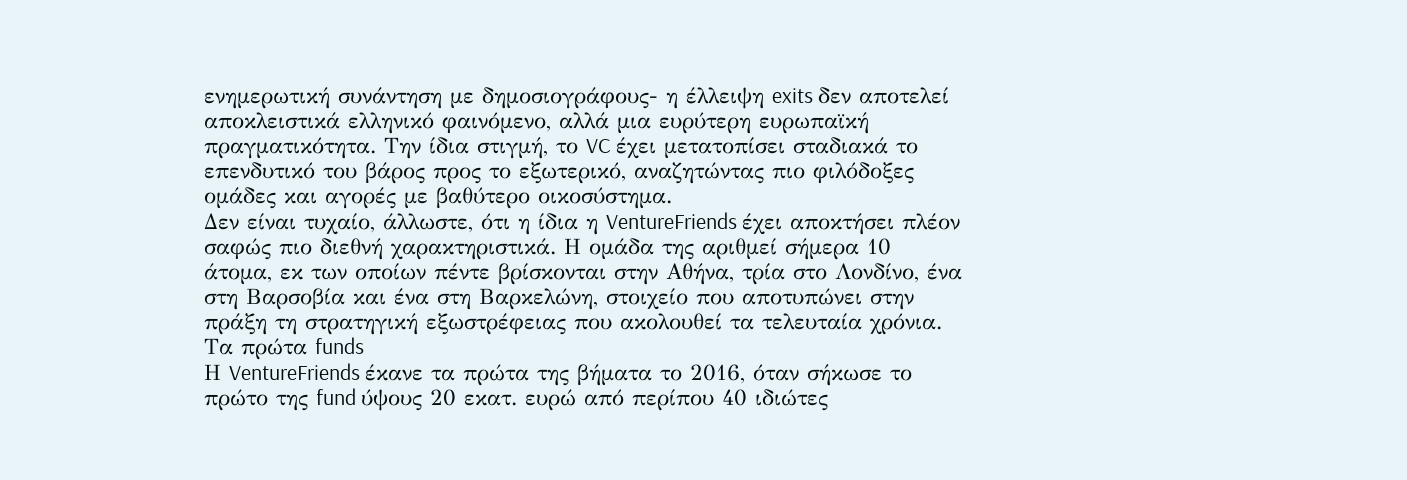ενημερωτική συνάντηση με δημοσιογράφους- η έλλειψη exits δεν αποτελεί αποκλειστικά ελληνικό φαινόμενο, αλλά μια ευρύτερη ευρωπαϊκή πραγματικότητα. Την ίδια στιγμή, το VC έχει μετατοπίσει σταδιακά το επενδυτικό του βάρος προς το εξωτερικό, αναζητώντας πιο φιλόδοξες ομάδες και αγορές με βαθύτερο οικοσύστημα.
Δεν είναι τυχαίο, άλλωστε, ότι η ίδια η VentureFriends έχει αποκτήσει πλέον σαφώς πιο διεθνή χαρακτηριστικά. Η ομάδα της αριθμεί σήμερα 10 άτομα, εκ των οποίων πέντε βρίσκονται στην Αθήνα, τρία στο Λονδίνο, ένα στη Βαρσοβία και ένα στη Βαρκελώνη, στοιχείο που αποτυπώνει στην πράξη τη στρατηγική εξωστρέφειας που ακολουθεί τα τελευταία χρόνια.
Τα πρώτα funds
Η VentureFriends έκανε τα πρώτα της βήματα το 2016, όταν σήκωσε το πρώτο της fund ύψους 20 εκατ. ευρώ από περίπου 40 ιδιώτες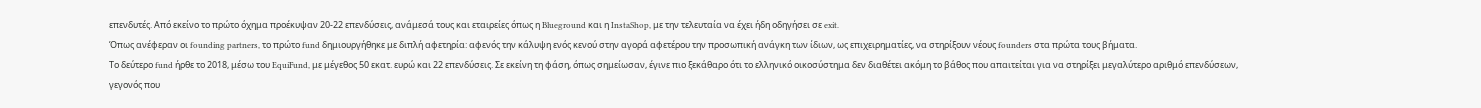επενδυτές. Από εκείνο το πρώτο όχημα προέκυψαν 20-22 επενδύσεις, ανάμεσά τους και εταιρείες όπως η Blueground και η InstaShop, με την τελευταία να έχει ήδη οδηγήσει σε exit.
Όπως ανέφεραν οι founding partners, το πρώτο fund δημιουργήθηκε με διπλή αφετηρία: αφενός την κάλυψη ενός κενού στην αγορά αφετέρου την προσωπική ανάγκη των ίδιων, ως επιχειρηματίες, να στηρίξουν νέους founders στα πρώτα τους βήματα.
Το δεύτερο fund ήρθε το 2018, μέσω του EquiFund, με μέγεθος 50 εκατ. ευρώ και 22 επενδύσεις. Σε εκείνη τη φάση, όπως σημείωσαν, έγινε πιο ξεκάθαρο ότι το ελληνικό οικοσύστημα δεν διαθέτει ακόμη το βάθος που απαιτείται για να στηρίξει μεγαλύτερο αριθμό επενδύσεων, γεγονός που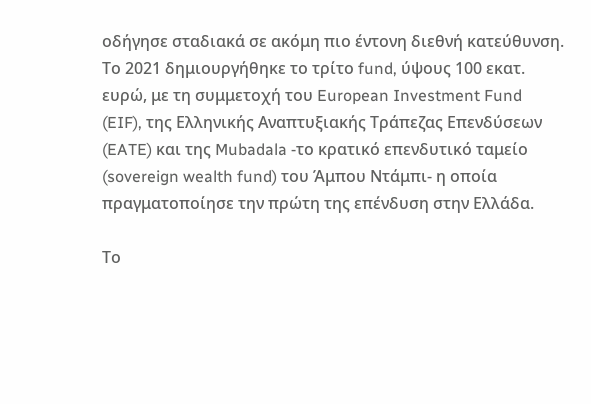οδήγησε σταδιακά σε ακόμη πιο έντονη διεθνή κατεύθυνση.
Το 2021 δημιουργήθηκε το τρίτο fund, ύψους 100 εκατ. ευρώ, με τη συμμετοχή του European Investment Fund (EIF), της Ελληνικής Αναπτυξιακής Τράπεζας Επενδύσεων (EATE) και της Mubadala -το κρατικό επενδυτικό ταμείο (sovereign wealth fund) του Άμπου Ντάμπι- η οποία πραγματοποίησε την πρώτη της επένδυση στην Ελλάδα.

Το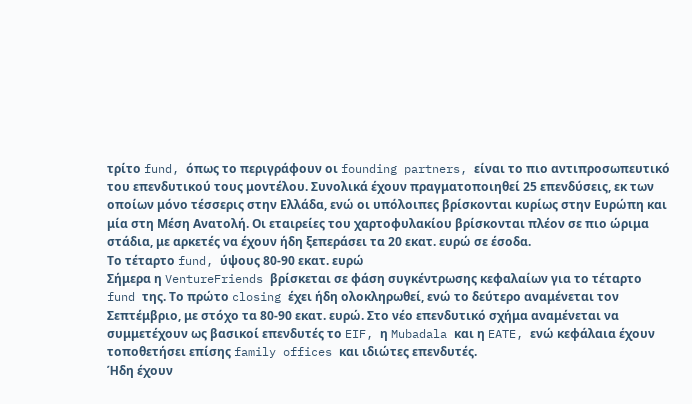τρίτο fund, όπως το περιγράφουν οι founding partners, είναι το πιο αντιπροσωπευτικό του επενδυτικού τους μοντέλου. Συνολικά έχουν πραγματοποιηθεί 25 επενδύσεις, εκ των οποίων μόνο τέσσερις στην Ελλάδα, ενώ οι υπόλοιπες βρίσκονται κυρίως στην Ευρώπη και μία στη Μέση Ανατολή. Οι εταιρείες του χαρτοφυλακίου βρίσκονται πλέον σε πιο ώριμα στάδια, με αρκετές να έχουν ήδη ξεπεράσει τα 20 εκατ. ευρώ σε έσοδα.
Το τέταρτο fund, ύψους 80-90 εκατ. ευρώ
Σήμερα η VentureFriends βρίσκεται σε φάση συγκέντρωσης κεφαλαίων για το τέταρτο fund της. Το πρώτο closing έχει ήδη ολοκληρωθεί, ενώ το δεύτερο αναμένεται τον Σεπτέμβριο, με στόχο τα 80-90 εκατ. ευρώ. Στο νέο επενδυτικό σχήμα αναμένεται να συμμετέχουν ως βασικοί επενδυτές το EIF, η Mubadala και η EATE, ενώ κεφάλαια έχουν τοποθετήσει επίσης family offices και ιδιώτες επενδυτές.
Ήδη έχουν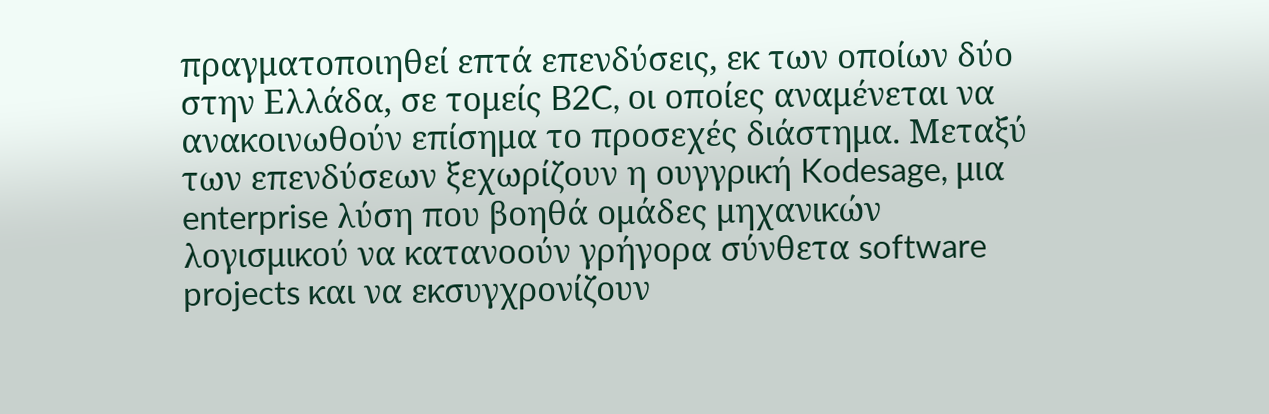πραγματοποιηθεί επτά επενδύσεις, εκ των οποίων δύο στην Ελλάδα, σε τομείς B2C, οι οποίες αναμένεται να ανακοινωθούν επίσημα το προσεχές διάστημα. Μεταξύ των επενδύσεων ξεχωρίζουν η ουγγρική Kodesage, μια enterprise λύση που βοηθά ομάδες μηχανικών λογισμικού να κατανοούν γρήγορα σύνθετα software projects και να εκσυγχρονίζουν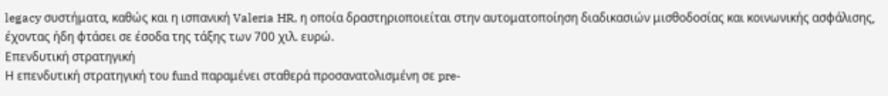legacy συστήματα, καθώς και η ισπανική Valeria HR, η οποία δραστηριοποιείται στην αυτοματοποίηση διαδικασιών μισθοδοσίας και κοινωνικής ασφάλισης, έχοντας ήδη φτάσει σε έσοδα της τάξης των 700 χιλ. ευρώ.
Επενδυτική στρατηγική
Η επενδυτική στρατηγική του fund παραμένει σταθερά προσανατολισμένη σε pre-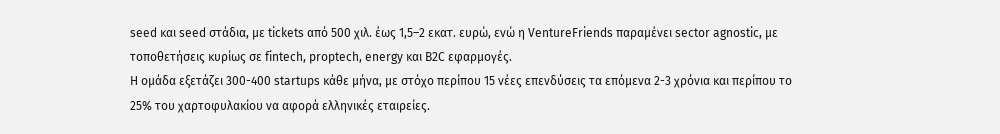seed και seed στάδια, με tickets από 500 χιλ. έως 1,5–2 εκατ. ευρώ, ενώ η VentureFriends παραμένει sector agnostic, με τοποθετήσεις κυρίως σε fintech, proptech, energy και B2C εφαρμογές.
Η ομάδα εξετάζει 300-400 startups κάθε μήνα, με στόχο περίπου 15 νέες επενδύσεις τα επόμενα 2-3 χρόνια και περίπου το 25% του χαρτοφυλακίου να αφορά ελληνικές εταιρείες.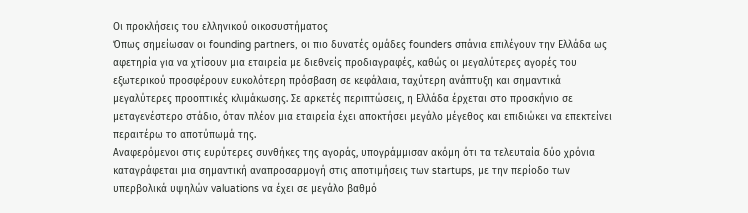Οι προκλήσεις του ελληνικού οικοσυστήματος
Όπως σημείωσαν οι founding partners, οι πιο δυνατές ομάδες founders σπάνια επιλέγουν την Ελλάδα ως αφετηρία για να χτίσουν μια εταιρεία με διεθνείς προδιαγραφές, καθώς οι μεγαλύτερες αγορές του εξωτερικού προσφέρουν ευκολότερη πρόσβαση σε κεφάλαια, ταχύτερη ανάπτυξη και σημαντικά μεγαλύτερες προοπτικές κλιμάκωσης. Σε αρκετές περιπτώσεις, η Ελλάδα έρχεται στο προσκήνιο σε μεταγενέστερο στάδιο, όταν πλέον μια εταιρεία έχει αποκτήσει μεγάλο μέγεθος και επιδιώκει να επεκτείνει περαιτέρω το αποτύπωμά της.
Αναφερόμενοι στις ευρύτερες συνθήκες της αγοράς, υπογράμμισαν ακόμη ότι τα τελευταία δύο χρόνια καταγράφεται μια σημαντική αναπροσαρμογή στις αποτιμήσεις των startups, με την περίοδο των υπερβολικά υψηλών valuations να έχει σε μεγάλο βαθμό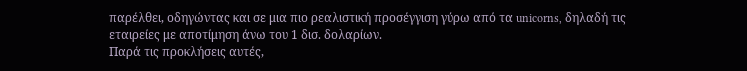παρέλθει, οδηγώντας και σε μια πιο ρεαλιστική προσέγγιση γύρω από τα unicorns, δηλαδή τις εταιρείες με αποτίμηση άνω του 1 δισ. δολαρίων.
Παρά τις προκλήσεις αυτές,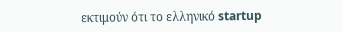εκτιμούν ότι το ελληνικό startup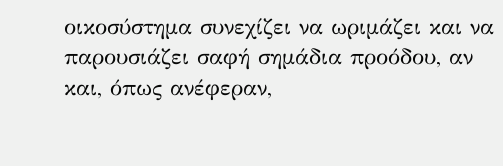οικοσύστημα συνεχίζει να ωριμάζει και να παρουσιάζει σαφή σημάδια προόδου, αν και, όπως ανέφεραν,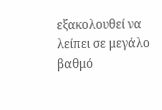εξακολουθεί να λείπει σε μεγάλο βαθμό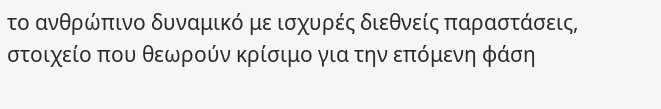το ανθρώπινο δυναμικό με ισχυρές διεθνείς παραστάσεις, στοιχείο που θεωρούν κρίσιμο για την επόμενη φάση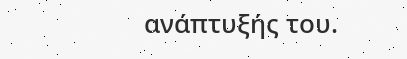ανάπτυξής του.